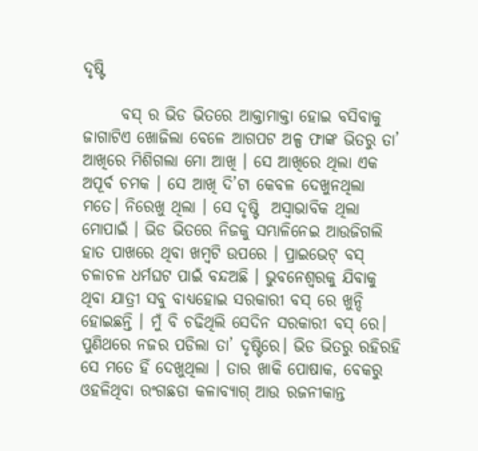ଦୃଷ୍ଟି

      ବସ୍ ର ଭିଡ ଭିତରେ ଆକ୍ତାମାକ୍ତା ହୋଇ ବସିବାକୁ ଜାଗାଟିଏ ଖୋଜିଲା ବେଳେ ଆଗପଟ ଅଳ୍ପ ଫାଙ୍କ ଭିତରୁ ତା’ ଆଖିରେ ମିଶିଗଲା ମୋ ଆଖି । ସେ ଆଖିରେ ଥିଲା ଏକ ଅପୂର୍ବ ଚମକ । ସେ ଆଖି ଦି’ଟା କେବଳ ଦେଖୁନଥିଲା ମତେ। ନିରେଖୁ ଥିଲା । ସେ ଦୃଷ୍ଟି  ଅସ୍ୱାଭାବିକ ଥିଲା ମୋପାଇଁ । ଭିଡ ଭିତରେ ନିଜକୁ ସମ୍ଭାଳିନେଇ ଆଉଜିଗଲି ହାତ ପାଖରେ ଥିବା ଖମ୍ବଟି ଉପରେ । ପ୍ରାଇଭେଟ୍ ବସ୍ ଚଳାଚଳ ଧର୍ମଘଟ ପାଇଁ ବନ୍ଦଅଛି । ଭୁବନେଶ୍ବରକୁ ଯିବାକୁ ଥିବା ଯାତ୍ରୀ ସବୁ ବାଧ୍ୟହୋଇ ସରକାରୀ ବସ୍ ରେ ଖୁନ୍ଦି ହୋଇଛନ୍ତି । ମୁଁ ବି ଚଢିଥିଲି ସେଦିନ ସରକାରୀ ବସ୍ ରେ। ପୁଣିଥରେ ନଜର ପଡିଲା ତା’ ଦୃଷ୍ଟିରେ। ଭିଡ ଭିତରୁ ରହିରହି ସେ ମତେ ହିଁ ଦେଖୁଥିଲା । ତାର ଖାକି ପୋଷାକ, ବେକରୁ ଓହଳିଥିବା ରଂଗଛଡା କଳାବ୍ୟାଗ୍ ଆଉ ରଜନୀକାନ୍ତ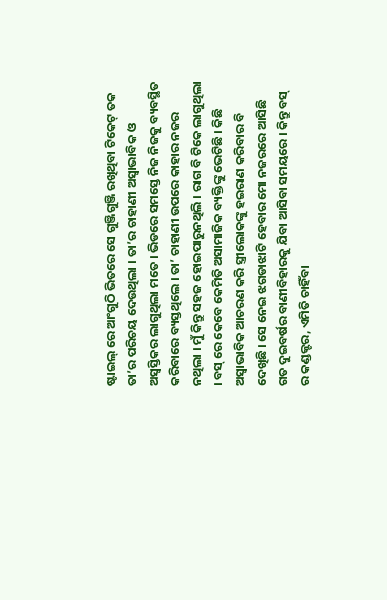ଷ୍ଟାଇଲ୍ ରେ ଆଂଗୁଠି ଭିତରେ ସେ ଗୁଞ୍ଜିଗୁଞ୍ଜି ରଖିଥିବା ଟିକେଟ୍ ତକ ତା’ର ପରିଚୟ ଦେଉଥିଲା । ତା’ର ଚାହାଣୀ ଅସ୍ୱାଭାବିକ ଓ ଅସ୍ୱସ୍ତିକର ଲାଗୁଥିଲା ମତେ । ଭିଡରେ ସମସ୍ତେ ନିଜ ନିଜକୁ ବ୍ୟବସ୍ଥିତ କରିବାରେ ବ୍ୟସ୍ତଥିଲେ । ତା’ ଚାହାଣୀ ଉପରେ କାହାର ନଜର ନଥିଲା । ମୁଁ କିନ୍ତୁ ସହଜ ହୋଇପାରୁନଥିଲି । ରାଗ ବି ଟିକେ ଲାଗୁଥିଲା । ବସ୍ ରେ କେବେ କେମିତି ଅସାମାଜିକ ବ୍ୟକ୍ତିଙ୍କୁ ଭେଟିଛି । କିଛି ଅସ୍ୱାଭାବିକ ଆଚରଣ କରି ସ୍ତ୍ରୀଲୋକଙ୍କୁ ହଇରାଣ କରିବାର ବି ଦେଖିଛି । ସେ ନେଇ ଝଗଡାଝାଟି ହେବାର ମୋ ନଜରରେ ଆସିଛି ଗତ ଦୁଇବର୍ଷର ବାଣୀବିହାରକୁ ଯିବା ଆସିବା ସମୟରେ । କିନ୍ତୁ ବସ୍ ର କଣ୍ଡକ୍ଟର, ଏମିତି ଚାହିଁବା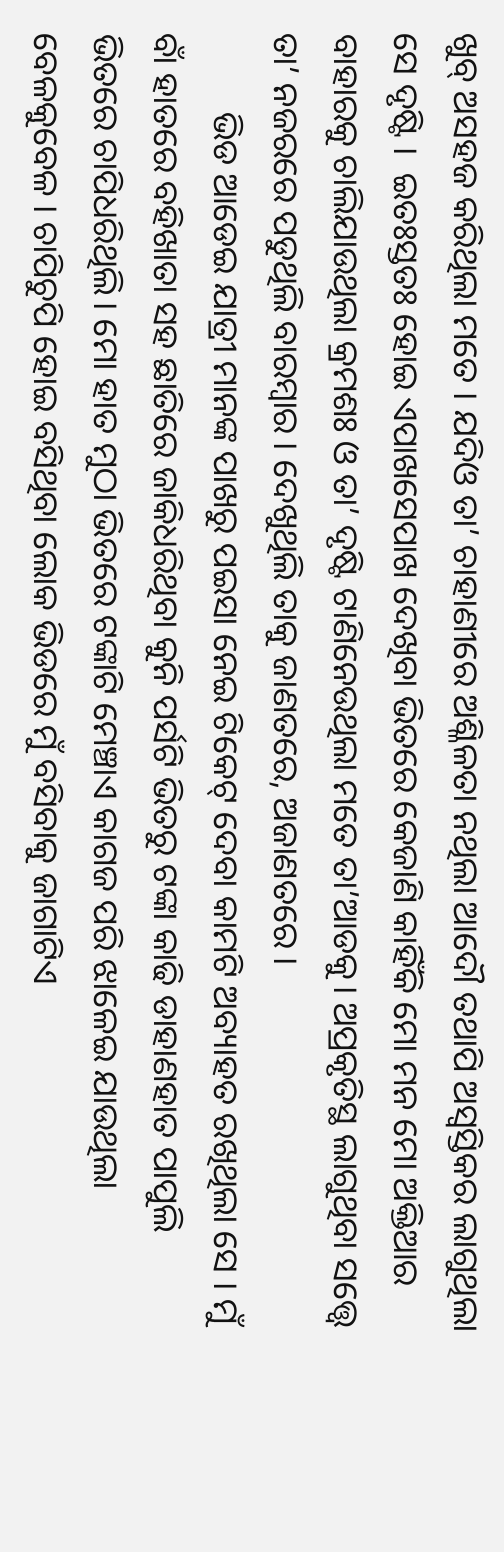ଖୁବ୍ ଅସହଜ କରିଥିଲା ମତେ । ଯଦିଓ ତା’ ଚାହାଣୀରେ ଅଶ୍ଳିଳତା ନଥିଲା ଆଦୌ ତଥାପି ଅସ୍ୱସ୍ତିକର ଲାଗୁଥିଲା ସେ ଦୃଷ୍ଟି ।  ଇତଃସ୍ତତଃ ହୋଇ ଏପାଖସେପାଖ ଦେଖିବା ଭିତରେ କେଜାଣି କାହିଁକି ମୋ ମନ ମୋ ଅକ୍ତିଆର ବାହାରକୁ ଚାଲିଯାଉଥିଲା କ୍ରମଶଃ ଓ ତା’ ଦୃଷ୍ଟି ଟାଣିନେଉଥିଲା ମତେ ତା’ଆଡକୁ। ଅପ୍ରକୃତିସ୍ଥ ଲାଗୁଥିବା ସତ୍ତ୍ୱେ ତା’ ନଜରରେ ପଡୁଥିଲି ବାରମ୍ବାର । ଦେଖୁଥିଲି ତାକୁ ଜାଣତରେ, ଅଜାଣତରେ ।
         ଭିଡ ଆଡେଇ ଯାତ୍ରୀ ମାନଙ୍କ ପାଖରୁ ପଇସା ନେଇ ଟିକେଟ୍ ଦେବା କାମଟି ଅବ୍ୟାହତ ରଖିଥିଲା ସେ । ମୁଁ ବାଁ ହାତରେ ବହିଖାତା ସହ ଛାତିରେ ଜାକିଧରିଥିବା କୁନି ପର୍ସଟି ଭିତରୁ ଟଙ୍କା କାଢି ଡାହାଣହାତ ପାପୁଲି ଭିତରେ ଚାପିଧରିଥିଲି। ମୋ ହାତ ମୁଠା ଭିତରେ ଟଙ୍କାଟି ମେଞ୍ଚାଏ କାଗଜ ପରି ଝାଳେଇ ଯାଉଥିଲା ବେଳକୁବେଳ । ଚାପିଚୁପି ହୋଇ ବସିଥିବା ଲୋକ ଭିଡରେ ମୁଁ ବସିବାକୁ ଜାଗାଟିଏ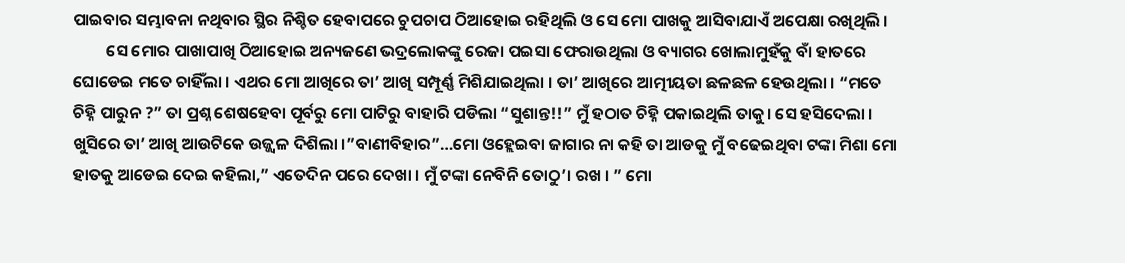ପାଇବାର ସମ୍ଭାବନା ନଥିବାର ସ୍ଥିର ନିଶ୍ଚିତ ହେବାପରେ ଚୁପଚାପ ଠିଆହୋଇ ରହିଥିଲି ଓ ସେ ମୋ ପାଖକୁ ଆସିବାଯାଏଁ ଅପେକ୍ଷା ରଖିଥିଲି ।
         ସେ ମୋର ପାଖାପାଖି ଠିଆହୋଇ ଅନ୍ୟଜଣେ ଭଦ୍ରଲୋକଙ୍କୁ ରେଜା ପଇସା ଫେରାଉଥିଲା ଓ ବ୍ୟାଗର ଖୋଲାମୁହଁକୁ ବାଁ ହାତରେ ଘୋଡେଇ ମତେ ଚାହିଁଲା । ଏଥର ମୋ ଆଖିରେ ତା’ ଆଖି ସମ୍ପୂର୍ଣ୍ଣ ମିଶିଯାଇଥିଲା । ତା’ ଆଖିରେ ଆତ୍ମୀୟତା ଛଳଛଳ ହେଉଥିଲା । “ମତେ ଚିହ୍ନି ପାରୁନ ?” ତା ପ୍ରଶ୍ନ ଶେଷହେବା ପୂର୍ବରୁ ମୋ ପାଟିରୁ ବାହାରି ପଡିଲା “ସୁଶାନ୍ତ!!” ମୁଁ ହଠାତ ଚିହ୍ନି ପକାଇଥିଲି ତାକୁ। ସେ ହସିଦେଲା । ଖୁସିରେ ତା’ ଆଖି ଆଉଟିକେ ଉଜ୍ଜ୍ବଳ ଦିଶିଲା ।”ବାଣୀବିହାର”…ମୋ ଓହ୍ଲେଇବା ଜାଗାର ନା କହି ତା ଆଡକୁ ମୁଁ ବଢେଇଥିବା ଟଙ୍କା ମିଶା ମୋ ହାତକୁ ଆଡେଇ ଦେଇ କହିଲା,” ଏତେଦିନ ପରେ ଦେଖା । ମୁଁ ଟଙ୍କା ନେବିନି ତୋଠୁ’। ରଖ । ” ମୋ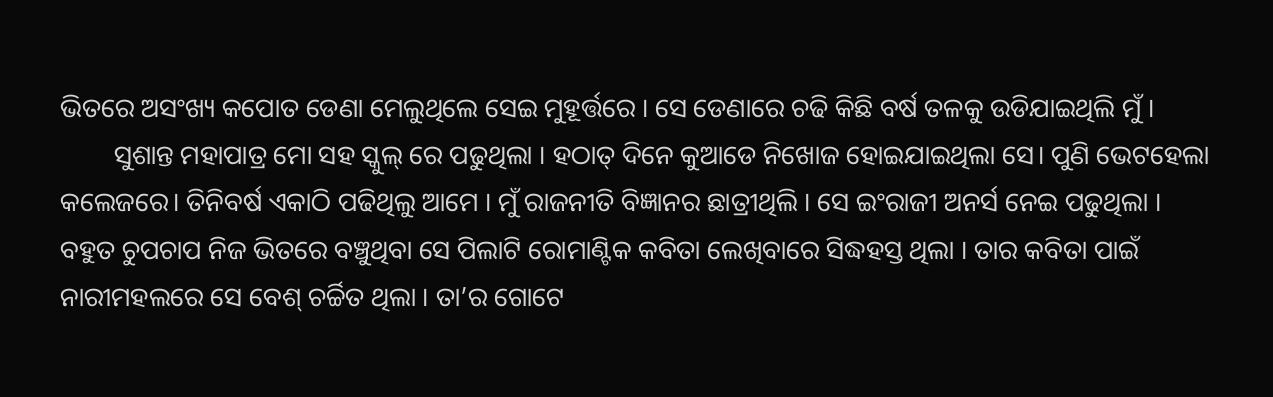ଭିତରେ ଅସଂଖ୍ୟ କପୋତ ଡେଣା ମେଲୁଥିଲେ ସେଇ ମୁହୂର୍ତ୍ତରେ । ସେ ଡେଣାରେ ଚଢି କିଛି ବର୍ଷ ତଳକୁ ଉଡିଯାଇଥିଲି ମୁଁ ।
        ସୁଶାନ୍ତ ମହାପାତ୍ର ମୋ ସହ ସ୍କୁଲ୍ ରେ ପଢୁଥିଲା । ହଠାତ୍ ଦିନେ କୁଆଡେ ନିଖୋଜ ହୋଇଯାଇଥିଲା ସେ। ପୁଣି ଭେଟହେଲା କଲେଜରେ। ତିନିବର୍ଷ ଏକାଠି ପଢିଥିଲୁ ଆମେ । ମୁଁ ରାଜନୀତି ବିଜ୍ଞାନର ଛାତ୍ରୀଥିଲି । ସେ ଇଂରାଜୀ ଅନର୍ସ ନେଇ ପଢୁଥିଲା । ବହୁତ ଚୁପଚାପ ନିଜ ଭିତରେ ବଞ୍ଚୁଥିବା ସେ ପିଲାଟି ରୋମାଣ୍ଟିକ କବିତା ଲେଖିବାରେ ସିଦ୍ଧହସ୍ତ ଥିଲା । ତାର କବିତା ପାଇଁ ନାରୀମହଲରେ ସେ ବେଶ୍ ଚର୍ଚ୍ଚିତ ଥିଲା । ତା’ର ଗୋଟେ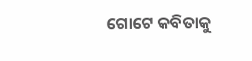ଗୋଟେ କବିତାକୁ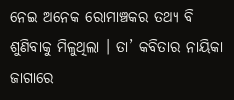ନେଇ ଅନେକ ରୋମାଞ୍ଚକର ତଥ୍ୟ ବି ଶୁଣିବାକୁ ମିଳୁଥିଲା । ତା’ କବିତାର ନାୟିକା ଜାଗାରେ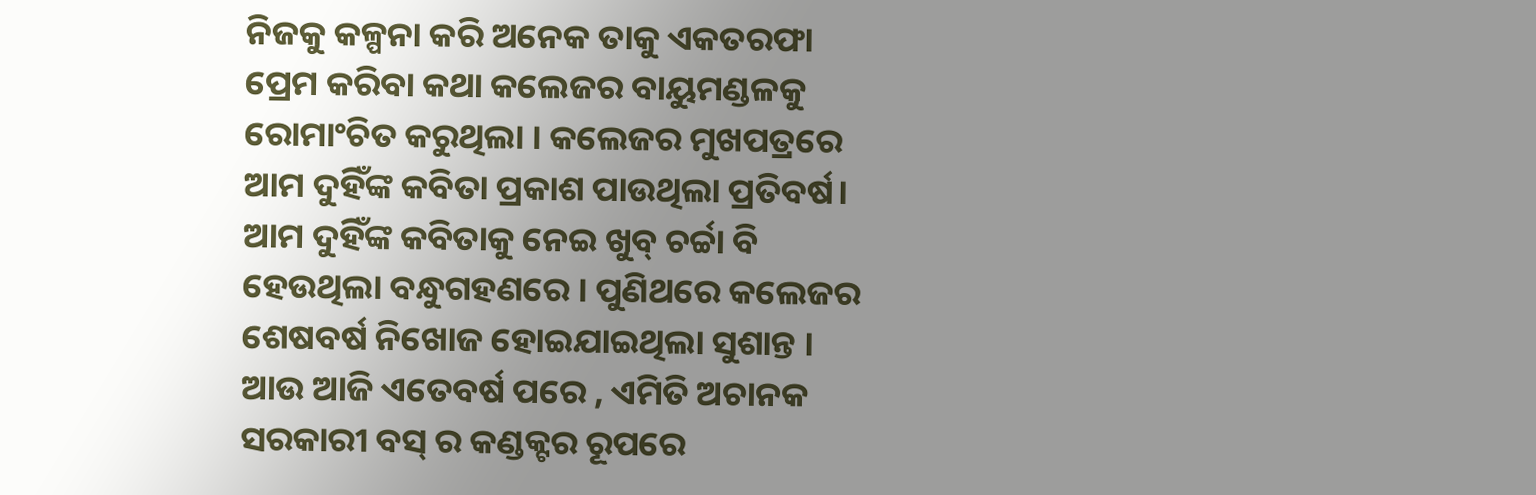ନିଜକୁ କଳ୍ପନା କରି ଅନେକ ତାକୁ ଏକତରଫା ପ୍ରେମ କରିବା କଥା କଲେଜର ବାୟୁମଣ୍ଡଳକୁ  ରୋମାଂଚିତ କରୁଥିଲା । କଲେଜର ମୁଖପତ୍ରରେ ଆମ ଦୁହିଁଙ୍କ କବିତା ପ୍ରକାଶ ପାଉଥିଲା ପ୍ରତିବର୍ଷ। ଆମ ଦୁହିଁଙ୍କ କବିତାକୁ ନେଇ ଖୁବ୍ ଚର୍ଚ୍ଚା ବି ହେଉଥିଲା ବନ୍ଧୁଗହଣରେ । ପୁଣିଥରେ କଲେଜର ଶେଷବର୍ଷ ନିଖୋଜ ହୋଇଯାଇଥିଲା ସୁଶାନ୍ତ । ଆଉ ଆଜି ଏତେବର୍ଷ ପରେ , ଏମିତି ଅଚାନକ  ସରକାରୀ ବସ୍ ର କଣ୍ଡକ୍ଟର ରୂପରେ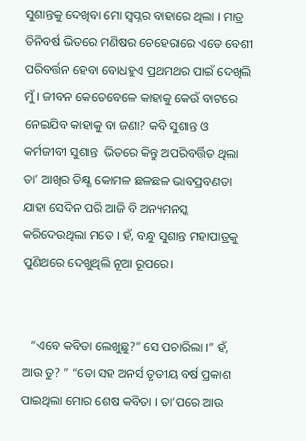ସୁଶାନ୍ତକୁ ଦେଖିବା ମୋ ସ୍ବପ୍ନର ବାହାରେ ଥିଲା । ମାତ୍ର ତିନିବର୍ଷ ଭିତରେ ମଣିଷର ଚେହେରାରେ ଏତେ ବେଶୀ ପରିବର୍ତ୍ତନ ହେବା ବୋଧହୁଏ ପ୍ରଥମଥର ପାଇଁ ଦେଖିଲି ମୁଁ । ଜୀବନ କେତେବେଳେ କାହାକୁ କେଉଁ ବାଟରେ ନେଇଯିବ କାହାକୁ ବା ଜଣା? କବି ସୁଶାନ୍ତ ଓ କର୍ମଜୀବୀ ସୁଶାନ୍ତ  ଭିତରେ କିନ୍ତୁ ଅପରିବର୍ତ୍ତିତ ଥିଲା ତା’ ଆଖିର ତିକ୍ଷ୍ଣ କୋମଳ ଛଳଛଳ ଭାବପ୍ରବଣତା ଯାହା ସେଦିନ ପରି ଆଜି ବି ଅନ୍ୟମନସ୍କ କରିଦେଉଥିଲା ମତେ । ହଁ, ବନ୍ଧୁ ସୁଶାନ୍ତ ମହାପାତ୍ରକୁ ପୁଣିଥରେ ଦେଖୁଥିଲି ନୂଆ ରୂପରେ।


   “ଏବେ କବିତା ଲେଖୁଛୁ?” ସେ ପଚାରିଲା ।” ହଁ, ଆଉ ତୁ? ” “ତୋ ସହ ଅନର୍ସ ତୃତୀୟ ବର୍ଷ ପ୍ରକାଶ ପାଇଥିଲା ମୋର ଶେଷ କବିତା । ତା’ପରେ ଆଉ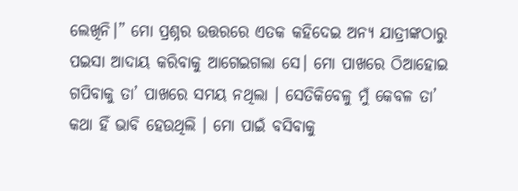ଲେଖିନି।” ମୋ ପ୍ରଶ୍ନର ଉତ୍ତରରେ ଏତକ କହିଦେଇ ଅନ୍ୟ ଯାତ୍ରୀଙ୍କଠାରୁ ପଇସା ଆଦାୟ କରିବାକୁ ଆଗେଇଗଲା ସେ। ମୋ ପାଖରେ ଠିଆହୋଇ ଗପିବାକୁ ତା’ ପାଖରେ ସମୟ ନଥିଲା । ସେତିକିବେଳୁ ମୁଁ କେବଳ ତା’ କଥା ହିଁ ଭାବି ହେଉଥିଲି । ମୋ ପାଇଁ ବସିବାକୁ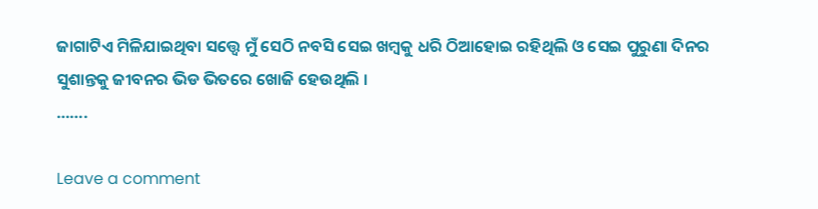ଜାଗାଟିଏ ମିଳିଯାଇଥିବା ସତ୍ତ୍ୱେ ମୁଁ ସେଠି ନବସି ସେଇ ଖମ୍ବକୁ ଧରି ଠିଆହୋଇ ରହିଥିଲି ଓ ସେଇ ପୁରୁଣା ଦିନର ସୁଶାନ୍ତକୁ ଜୀବନର ଭିଡ ଭିତରେ ଖୋଜି ହେଉଥିଲି ।
…….

Leave a comment